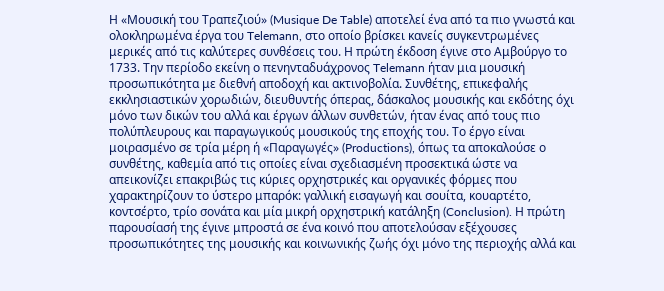Η «Μουσική του Τραπεζιού» (Musique De Table) αποτελεί ένα από τα πιο γνωστά και ολοκληρωμένα έργα του Telemann, στο οποίο βρίσκει κανείς συγκεντρωμένες μερικές από τις καλύτερες συνθέσεις του. Η πρώτη έκδοση έγινε στο Αμβούργο το 1733. Την περίοδο εκείνη ο πενηνταδυάχρονος Telemann ήταν μια μουσική προσωπικότητα με διεθνή αποδοχή και ακτινοβολία. Συνθέτης, επικεφαλής εκκλησιαστικών χορωδιών, διευθυντής όπερας, δάσκαλος μουσικής και εκδότης όχι μόνο των δικών του αλλά και έργων άλλων συνθετών, ήταν ένας από τους πιο πολύπλευρους και παραγωγικούς μουσικούς της εποχής του. Το έργο είναι μοιρασμένο σε τρία μέρη ή «Παραγωγές» (Productions), όπως τα αποκαλούσε ο συνθέτης, καθεμία από τις οποίες είναι σχεδιασμένη προσεκτικά ώστε να απεικονίζει επακριβώς τις κύριες ορχηστρικές και οργανικές φόρμες που χαρακτηρίζουν το ύστερο μπαρόκ: γαλλική εισαγωγή και σουίτα, κουαρτέτο, κοντσέρτο, τρίο σονάτα και μία μικρή ορχηστρική κατάληξη (Conclusion). Η πρώτη παρουσίασή της έγινε μπροστά σε ένα κοινό που αποτελούσαν εξέχουσες προσωπικότητες της μουσικής και κοινωνικής ζωής όχι μόνο της περιοχής αλλά και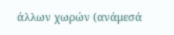άλλων χωρών (ανάμεσά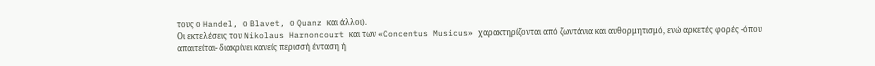τους ο Handel, ο Blavet, ο Quanz και άλλοι).
Οι εκτελέσεις του Nikolaus Harnoncourt και των «Concentus Musicus» χαρακτηρίζονται από ζωντάνια και αυθορμητισμό, ενώ αρκετές φορές -όπου απαιτείται- διακρίνει κανείς περισσή ένταση ή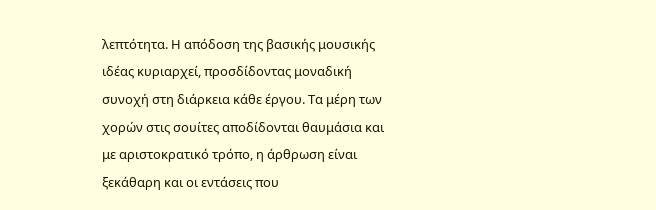λεπτότητα. Η απόδοση της βασικής μουσικής ιδέας κυριαρχεί, προσδίδοντας μοναδική συνοχή στη διάρκεια κάθε έργου. Τα μέρη των χορών στις σουίτες αποδίδονται θαυμάσια και με αριστοκρατικό τρόπο, η άρθρωση είναι ξεκάθαρη και οι εντάσεις που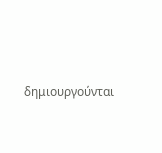δημιουργούνται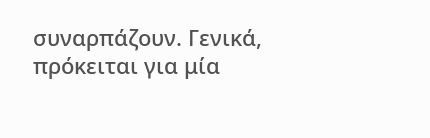συναρπάζουν. Γενικά, πρόκειται για μία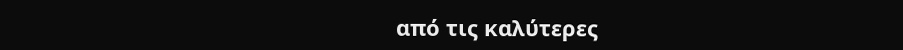από τις καλύτερες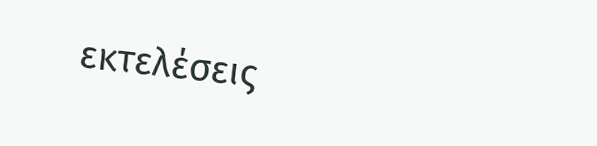εκτελέσεις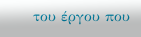του έργου που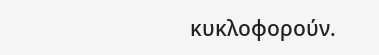κυκλοφορούν.